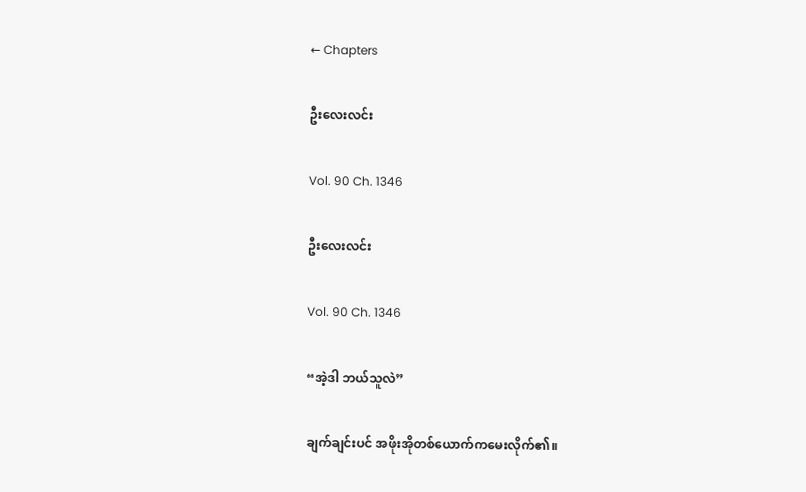← Chapters

ဦးလေးလင်း

Vol. 90 Ch. 1346

ဦးလေးလင်း

Vol. 90 Ch. 1346

“အဲ့ဒါ ဘယ်သူလဲ”

ချက်ချင်းပင် အဖိုးအိုတစ်ယောက်ကမေးလိုက်၏။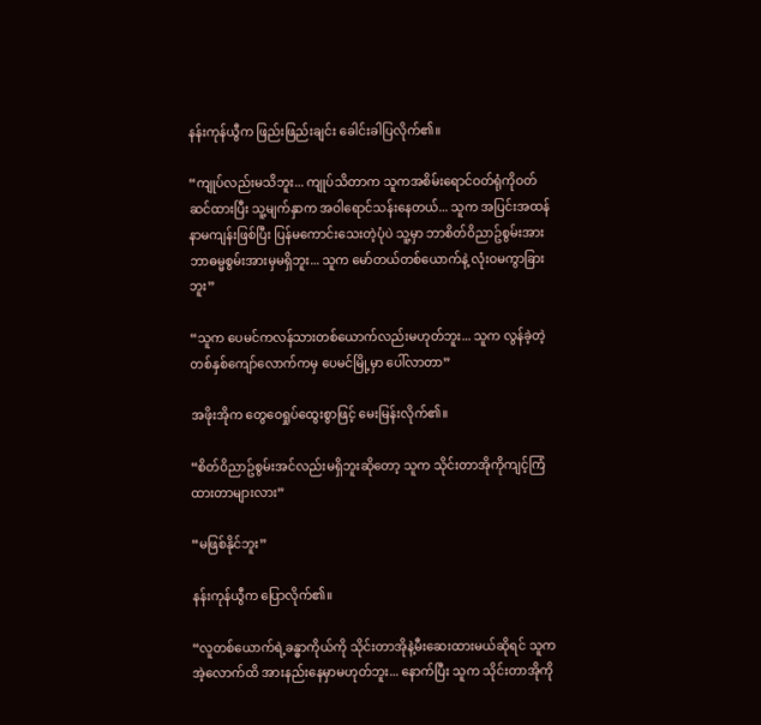နန်းကုန်ယွီက ဖြည်းဖြည်းချင်း ခေါင်းခါပြလိုက်၏။

“ကျုပ်လည်းမသိဘူး... ကျုပ်သိတာက သူကအစိမ်းရောင်ဝတ်ရုံကိုဝတ်ဆင်ထားပြီး သူ့မျက်နှာက အဝါရောင်သန်းနေတယ်... သူက အပြင်းအထန်နာမကျန်းဖြစ်ပြီး ပြန်မကောင်းသေးတဲ့ပုံပဲ သူ့မှာ ဘာစိတ်ဝိညာဥ်စွမ်းအား ဘာဓမ္မစွမ်းအားမှမရှိဘူး... သူက မော်တယ်တစ်ယောက်နဲ့ လုံးဝမကွာခြားဘူး”

“သူက ပေမင်ကလန်သားတစ်ယောက်လည်းမဟုတ်ဘူး... သူက လွန်ခဲ့တဲ့တစ်နှစ်ကျော်လောက်ကမှ ပေမင်မြို့မှာ ပေါ်လာတာ”

အဖိုးအိုက တွေဝေရှုပ်ထွေးစွာဖြင့် မေးမြန်းလိုက်၏။

“စိတ်ဝိညာဥ်စွမ်းအင်လည်းမရှိဘူးဆိုတော့ သူက သိုင်းတာအိုကိုကျင့်ကြံထားတာများလား”

“မဖြစ်နိုင်ဘူး”

နန်းကုန်ယွီက ပြောလိုက်၏။

“လူတစ်ယောက်ရဲ့ခန္ဓာကိုယ်ကို သိုင်းတာအိုနဲ့မီးဆေးထားမယ်ဆိုရင် သူကအဲ့လောက်ထိ အားနည်းနေမှာမဟုတ်ဘူး... နောက်ပြီး သူက သိုင်းတာအိုကို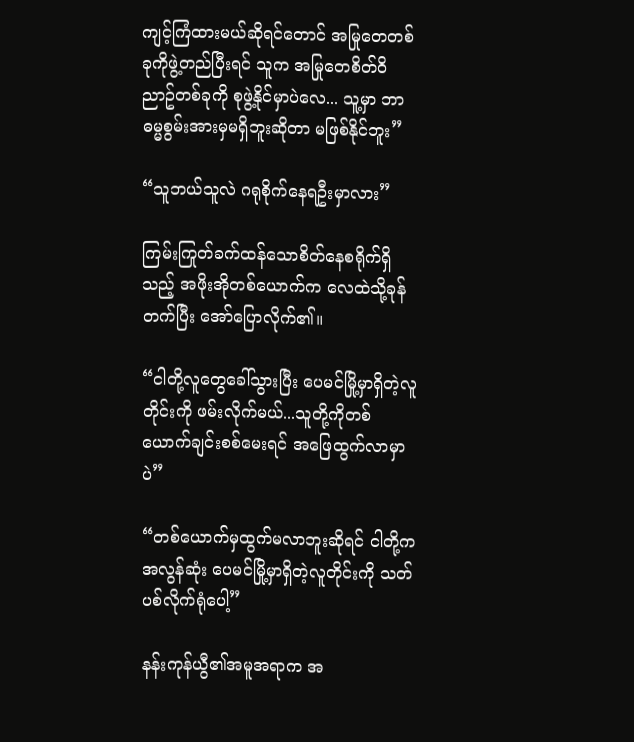ကျင့်ကြံထားမယ်ဆိုရင်တောင် အမြုတေတစ်ခုကိုဖွဲ့တည်ပြီးရင် သူက အမြုတေစိတ်ဝိညာဥ်တစ်ခုကို စုဖွဲ့နိုင်မှာပဲလေ... သူ့မှာ ဘာဓမ္မစွမ်းအားမှမရှိဘူးဆိုတာ မဖြစ်နိုင်ဘူး”

“သူဘယ်သူလဲ ဂရုစိုက်နေရဦးမှာလား”

ကြမ်းကြုတ်ခက်ထန်သောစိတ်နေစရိုက်ရှိသည့် အဖိုးအိုတစ်ယောက်က လေထဲသို့ခုန်တက်ပြီး အော်ပြောလိုက်၏။

“ငါတို့လူတွေခေါ်သွားပြီး ပေမင်မြို့မှာရှိတဲ့လူတိုင်းကို ဖမ်းလိုက်မယ်...သူတို့ကိုတစ်ယောက်ချင်းစစ်မေးရင် အဖြေထွက်လာမှာပဲ”

“တစ်ယောက်မှထွက်မလာဘူးဆိုရင် ငါတို့က အလွန်ဆုံး ပေမင်မြို့မှာရှိတဲ့လူတိုင်းကို သတ်ပစ်လိုက်ရုံပေါ့”

နန်းကုန်ယွီ၏အမူအရာက အ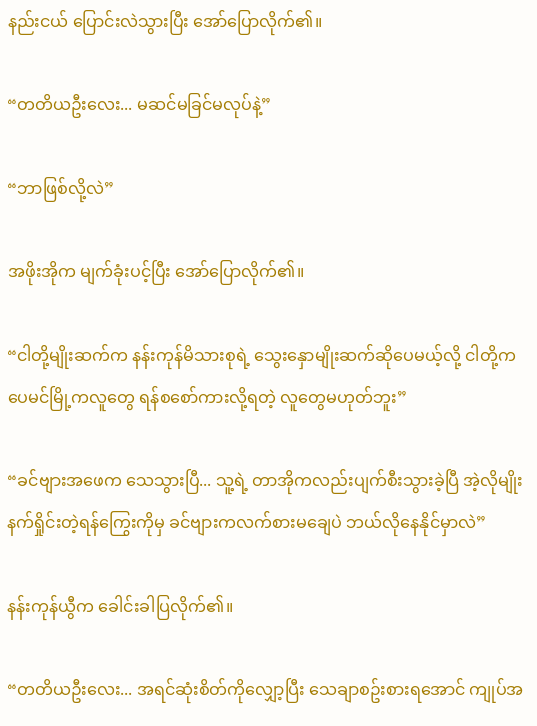နည်းငယ် ပြောင်းလဲသွားပြီး အော်ပြောလိုက်၏။

“တတိယဦးလေး... မဆင်မခြင်မလုပ်နဲ့”

“ဘာဖြစ်လို့လဲ”

အဖိုးအိုက မျက်ခုံးပင့်ပြီး အော်ပြောလိုက်၏။

“ငါတို့မျိုးဆက်က နန်းကုန်မိသားစုရဲ့ သွေးနှောမျိုးဆက်ဆိုပေမယ့်လို့ ငါတို့က ပေမင်မြို့ကလူတွေ ရန်စစော်ကားလို့ရတဲ့ လူတွေမဟုတ်ဘူး”

“ခင်ဗျားအဖေက သေသွားပြီ... သူ့ရဲ့ တာအိုကလည်းပျက်စီးသွားခဲ့ပြီ အဲ့လိုမျိုး နက်ရှိုင်းတဲ့ရန်ကြွေးကိုမှ ခင်ဗျားကလက်စားမချေပဲ ဘယ်လိုနေနိုင်မှာလဲ”

နန်းကုန်ယွီက ခေါင်းခါပြလိုက်၏။

“တတိယဦးလေး... အရင်ဆုံးစိတ်ကိုလျှော့ပြီး သေချာစဥ်းစားရအောင် ကျုပ်အ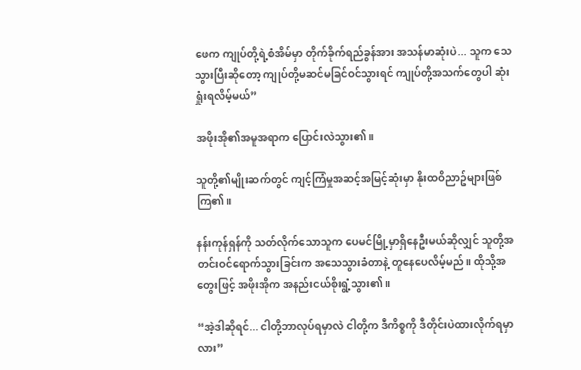ဖေက ကျုပ်တို့ရဲ့စံအိမ်မှာ တိုက်ခိုက်ရည်ခွန်အား အသန်မာဆုံးပဲ... သူက သေသွားပြီးဆိုတော့ ကျုပ်တို့မဆင်မခြင်ဝင်သွားရင် ကျုပ်တို့အသက်တွေပါ ဆုံးရှုံးရလိမ့်မယ်”

အဖိုးအို၏အမူအရာက ပြောင်းလဲသွား၏။

သူတို့၏မျိုးဆက်တွင် ကျင့်ကြံမှုအဆင့်အမြင့်ဆုံးမှာ နိုးထဝိညာဥ်များဖြစ်ကြ၏။

နန်းကုန်ရှန်ကို သတ်လိုက်သောသူက ပေမင်မြို့မှာရှိနေဦးမယ်ဆိုလျှင် သူတို့အတင်းဝင်ရောက်သွားခြင်းက အသေသွားခံတာနဲ့ တူနေပေလိမ့်မည်။ ထိုသို့အတွေးဖြင့် အဖိုးအိုက အနည်းငယ်စိုးရွံ့သွား၏။

“အဲ့ဒါဆိုရင်... ငါတို့ဘာလုပ်ရမှာလဲ ငါတို့က ဒီကိစ္စကို ဒီတိုင်းပဲထားလိုက်ရမှာလား”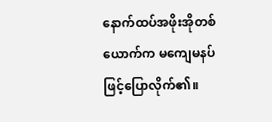နောက်ထပ်အဖိုးအိုတစ်ယောက်က မကျေမနပ်ဖြင့်ပြောလိုက်၏။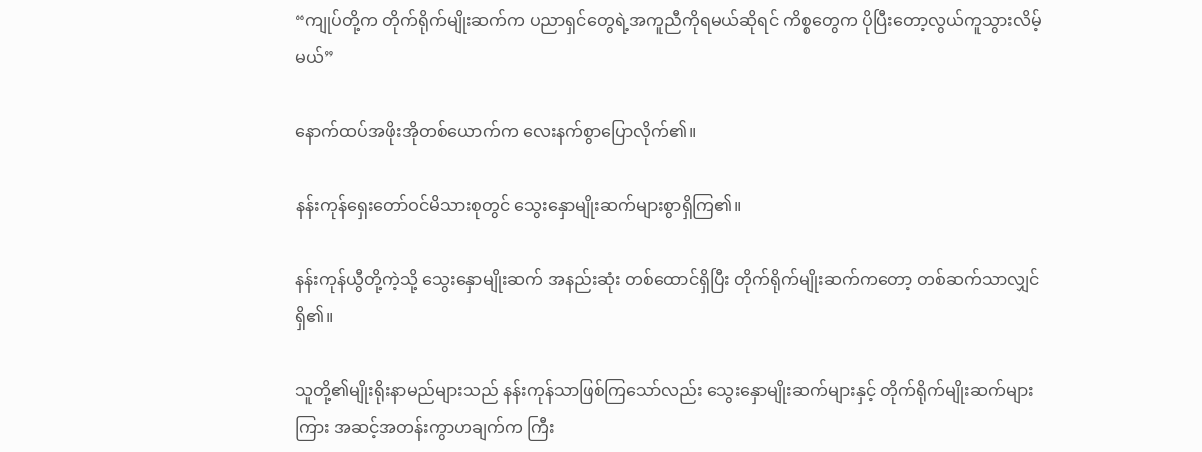“ကျုပ်တို့က တိုက်ရိုက်မျိုးဆက်က ပညာရှင်တွေရဲ့အကူညီကိုရမယ်ဆိုရင် ကိစ္စတွေက ပိုပြီးတော့လွယ်ကူသွားလိမ့်မယ်”

နောက်ထပ်အဖိုးအိုတစ်ယောက်က လေးနက်စွာပြောလိုက်၏။

နန်းကုန်ရှေးတော်ဝင်မိသားစုတွင် သွေးနှောမျိုးဆက်များစွာရှိကြ၏။

နန်းကုန်ယွီတို့ကဲ့သို့ သွေးနှောမျိုးဆက် အနည်းဆုံး တစ်ထောင်ရှိပြီး တိုက်ရိုက်မျိုးဆက်ကတော့ တစ်ဆက်သာလျှင်ရှိ၏။

သူတို့၏မျိုးရိုးနာမည်များသည် နန်းကုန်သာဖြစ်ကြသော်လည်း သွေးနှောမျိုးဆက်များနှင့် တိုက်ရိုက်မျိုးဆက်များကြား အဆင့်အတန်းကွာဟချက်က ကြီး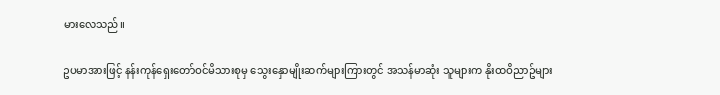မားလေသည်။

ဥပမာအားဖြင့် နန်းကုန်ရှေးတော်ဝင်မိသားစုမှ သွေးနှောမျိုးဆက်များကြားတွင် အသန်မာဆုံး သူများက နိုးထဝိညာဥ်များ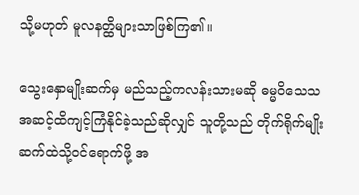သို့မဟုတ် မူလနတ္ထိများသာဖြစ်ကြ၏။

သွေးနှောမျိုးဆက်မှ မည်သည့်ကလန်းသားမဆို ဓမ္မဝိသေသအဆင့်ထိကျင့်ကြံနိုင်ခဲ့သည်ဆိုလျှင် သူတို့သည် တိုက်ရိုက်မျိုးဆက်ထဲသို့ဝင်ရောက်ဖို့ အ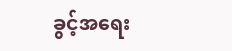ခွင့်အရေး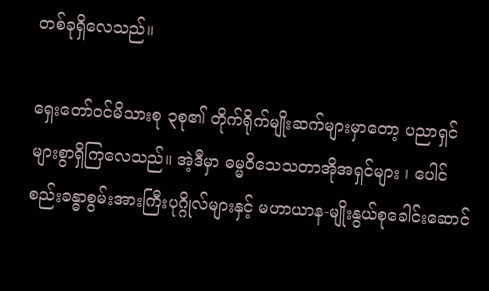တစ်ခုရှိလေသည်။

ရှေးတော်ဝင်မိသားစု ၃စု၏ တိုက်ရိုက်မျိုးဆက်များမှာတော့ ပညာရှင်များစွာရှိကြလေသည်။ အဲ့ဒီမှာ ဓမ္မဝိသေသတာအိုအရှင်များ ၊ ပေါင်စည်းခန္ဓာစွမ်းအားကြီးပုဂ္ဂိုလ်များနှင့် မဟာယာန-မျိုးနွယ်စုခေါင်းဆောင်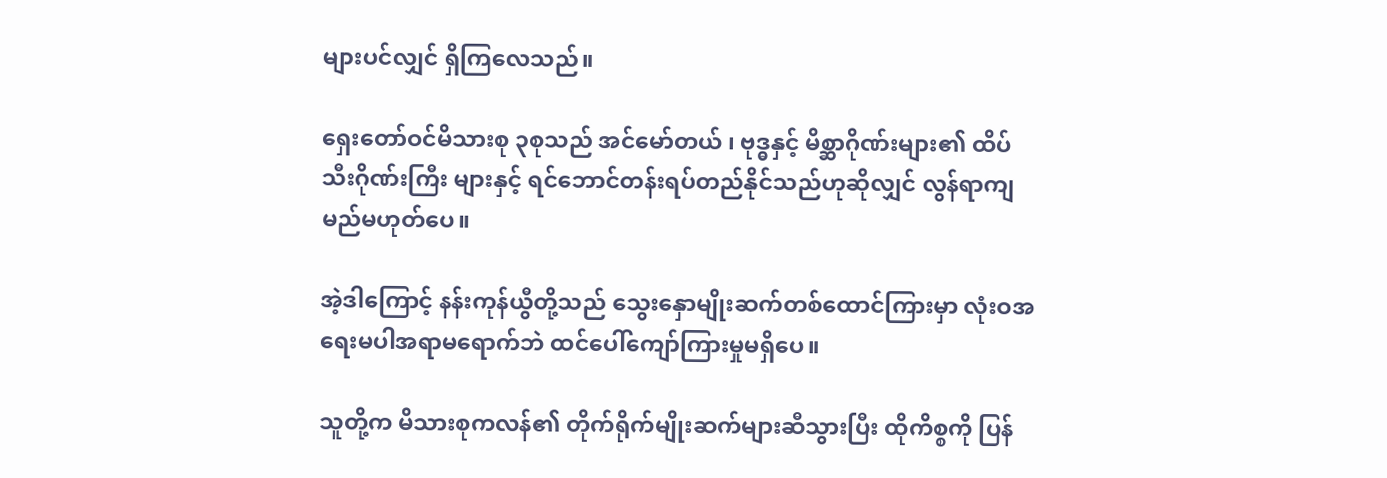များပင်လျှင် ရှိကြလေသည်။

ရှေးတော်ဝင်မိသားစု ၃စုသည် အင်မော်တယ် ၊ ဗုဒ္ဓနှင့် မိစ္ဆာဂိုဏ်းများ၏ ထိပ်သီးဂိုဏ်းကြီး များနှင့် ရင်ဘောင်တန်းရပ်တည်နိုင်သည်ဟုဆိုလျှင် လွန်ရာကျမည်မဟုတ်ပေ။

အဲ့ဒါကြောင့် နန်းကုန်ယွီတို့သည် သွေးနှောမျိုးဆက်တစ်ထောင်ကြားမှာ လုံးဝအရေးမပါအရာမရောက်ဘဲ ထင်ပေါ်ကျော်ကြားမှုမရှိပေ။

သူတို့က မိသားစုကလန်၏ တိုက်ရိုက်မျိုးဆက်များဆီသွားပြီး ထိုကိစ္စကို ပြန်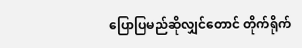ပြောပြမည်ဆိုလျှင်တောင် တိုက်ရိုက်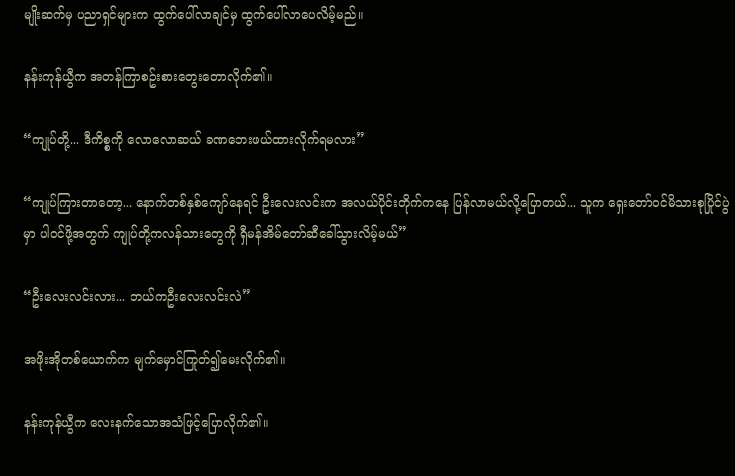မျိုးဆက်မှ ပညာရှင်များက ထွက်ပေါ်လာချင်မှ ထွက်ပေါ်လာပေလိမ့်မည်။

နန်းကုန်ယွီက အတန်ကြာစဥ်းစားတွေးတောလိုက်၏။

“ကျုပ်တို့... ဒီကိစ္စကို လောလောဆယ် ခဏဘေးဖယ်ထားလိုက်ရမလား”

“ကျုပ်ကြားတာတော့... နောက်တစ်နှစ်ကျော်နေရင် ဦးလေးလင်းက အလယ်ပိုင်းတိုက်ကနေ ပြန်လာမယ်လို့ပြောတယ်... သူက ရှေးတော်ဝင်မိသားစုပြိုင်ပွဲမှာ ပါဝင်ဖို့အတွက် ကျုပ်တို့ကလန်သားတွေကို ရှီမန်အိမ်တော်ဆီခေါ်သွားလိမ့်မယ်”

“ဦးလေးလင်းလား... ဘယ်ကဦးလေးလင်းလဲ”

အဖိုးအိုတစ်ယောက်က မျက်မှောင်ကြုတ်၍မေးလိုက်၏။

နန်းကုန်ယွီက လေးနက်သောအသံဖြင့်ပြောလိုက်၏။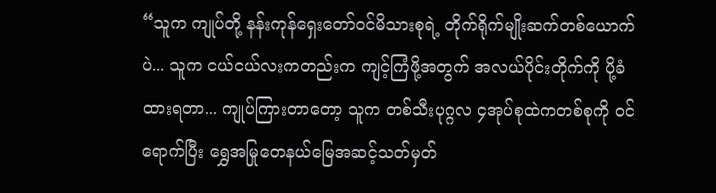“သူက ကျုပ်တို့ နန်းကုန်ရှေးတော်ဝင်မိသားစုရဲ့ တိုက်ရိုက်မျိုးဆက်တစ်ယောက်ပဲ... သူက ငယ်ငယ်လးကတည်းက ကျင့်ကြံဖို့အတွက် အလယ်ပိုင်းတိုက်ကို ပို့ခံထားရတာ... ကျုပ်ကြားတာတော့ သူက တစ်သီးပုဂ္ဂလ ၄အုပ်စုထဲကတစ်စုကို ဝင်ရောက်ပြီး ရွှေအမြုတေနယ်မြေအဆင့်သတ်မှတ်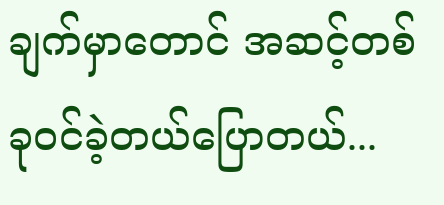ချက်မှာတောင် အဆင့်တစ်ခုဝင်ခဲ့တယ်ပြောတယ်...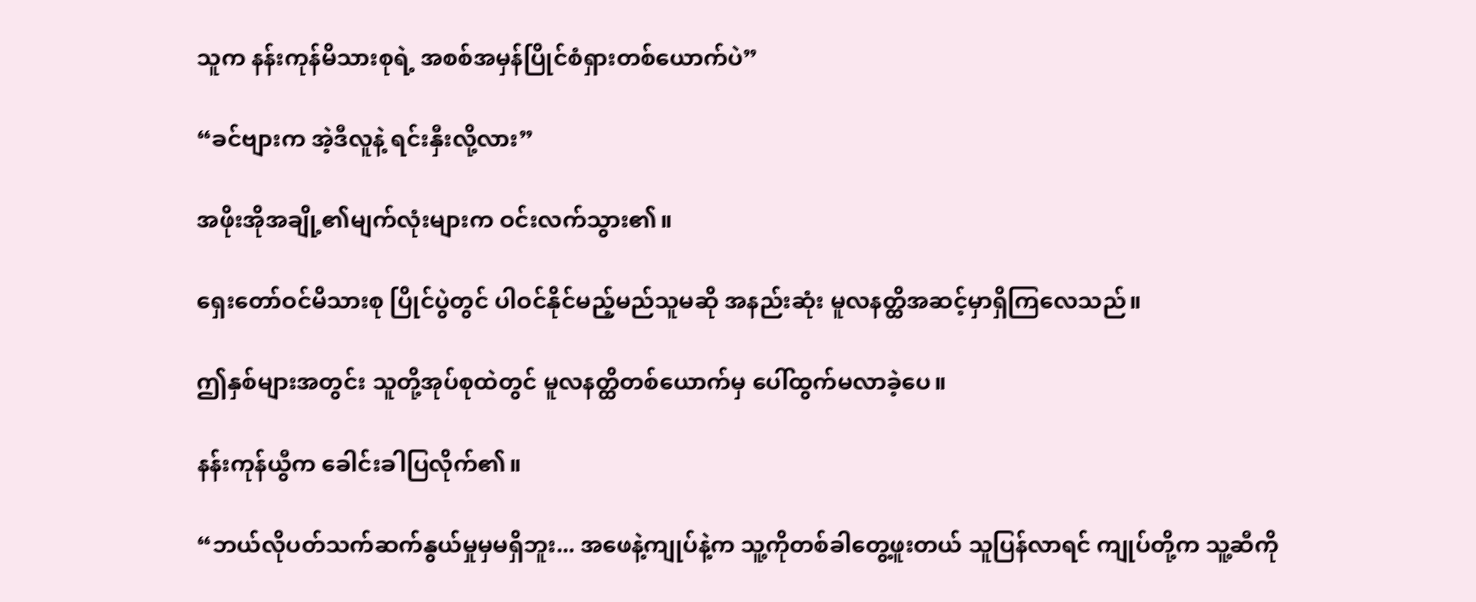သူက နန်းကုန်မိသားစုရဲ့ အစစ်အမှန်ပြိုင်စံရှားတစ်ယောက်ပဲ”

“ခင်ဗျားက အဲ့ဒီလူနဲ့ ရင်းနှီးလို့လား”

အဖိုးအိုအချို့၏မျက်လုံးများက ဝင်းလက်သွား၏။

ရှေးတော်ဝင်မိသားစု ပြိုင်ပွဲတွင် ပါဝင်နိုင်မည့်မည်သူမဆို အနည်းဆုံး မူလနတ္ထိအဆင့်မှာရှိကြလေသည်။

ဤနှစ်များအတွင်း သူတို့အုပ်စုထဲတွင် မူလနတ္ထိတစ်ယောက်မှ ပေါ်ထွက်မလာခဲ့ပေ။

နန်းကုန်ယွီက ခေါင်းခါပြလိုက်၏။

“ဘယ်လိုပတ်သက်ဆက်နွယ်မှုမှမရှိဘူး... အဖေနဲ့ကျုပ်နဲ့က သူ့ကိုတစ်ခါတွေ့ဖူးတယ် သူပြန်လာရင် ကျုပ်တို့က သူ့ဆီကို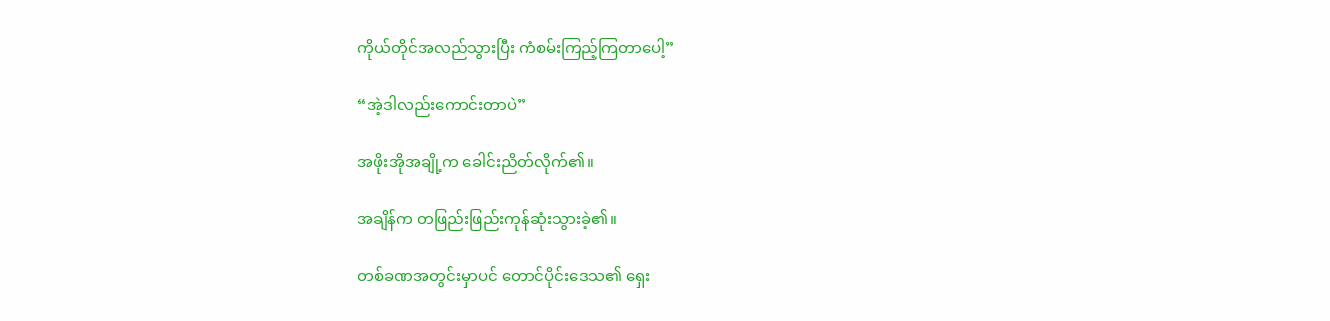ကိုယ်တိုင်အလည်သွားပြီး ကံစမ်းကြည့်ကြတာပေါ့”

“အဲ့ဒါလည်းကောင်းတာပဲ”

အဖိုးအိုအချို့က ခေါင်းညိတ်လိုက်၏။

အချိန်က တဖြည်းဖြည်းကုန်ဆုံးသွားခဲ့၏။

တစ်ခဏအတွင်းမှာပင် တောင်ပိုင်းဒေသ၏ ရှေး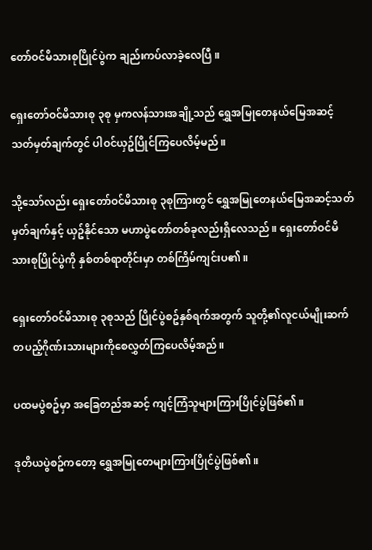တော်ဝင်မိသားစုပြိုင်ပွဲက ချည်းကပ်လာခဲ့လေပြီ။

ရှေးတော်ဝင်မိသားစု ၃စု မှကလန်သားအချို့သည် ရွှေအမြုတေနယ်မြေအဆင့်သတ်မှတ်ချက်တွင် ပါဝင်ယှဥ်ပြိုင်ကြပေလိမ့်မည်။

သို့သော်လည်း ရှေးတော်ဝင်မိသားစု ၃စုကြားတွင် ရွှေအမြုတေနယ်မြေအဆင့်သတ်မှတ်ချက်နှင့် ယှဥ်နိုင်သော မဟာပွဲတော်တစ်ခုလည်းရှိလေသည်။ ရှေးတော်ဝင်မိသားစုပြိုင်ပွဲကို နှစ်တစ်ရာတိုင်းမှာ တစ်ကြိမ်ကျင်းပ၏။

ရှေးတော်ဝင်မိသားစု ၃စုသည် ပြိုင်ပွဲစဥ်နှစ်ရက်အတွက် သူတို့၏လူငယ်မျိုးဆက်တပည့်ဂိုဏ်းသားများကိုစေလွှတ်ကြပေလိမ့်အည်။

ပထမပွဲစဥ်မှာ အခြေတည်အဆင့် ကျင့်ကြံသူများကြားပြိုင်ပွဲဖြစ်၏။

ဒုတိယပွဲစဥ်ကတော့ ရွှေအမြုတေများကြားပြိုင်ပွဲဖြစ်၏။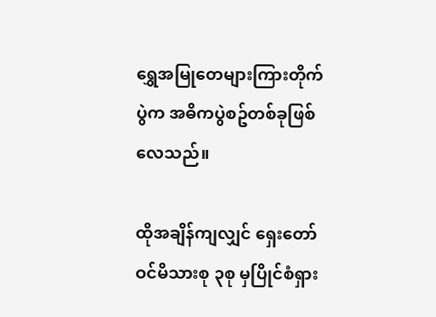ရွှေအမြုတေများကြားတိုက်ပွဲက အဓိကပွဲစဥ်တစ်ခုဖြစ်လေသည်။

ထိုအချိန်ကျလျှင် ရှေးတော်ဝင်မိသားစု ၃စု မှပြိုင်စံရှား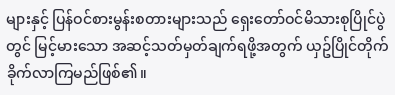များနှင့် ပြန်ဝင်စားမွန်းစတားများသည် ရှေးတော်ဝင်မိသားစုပြိုင်ပွဲတွင် မြင့်မားသော အဆင့်သတ်မှတ်ချက်ရဖို့အတွက် ယှဥ်ပြိုင်တိုက်ခိုက်လာကြမည်ဖြစ်၏။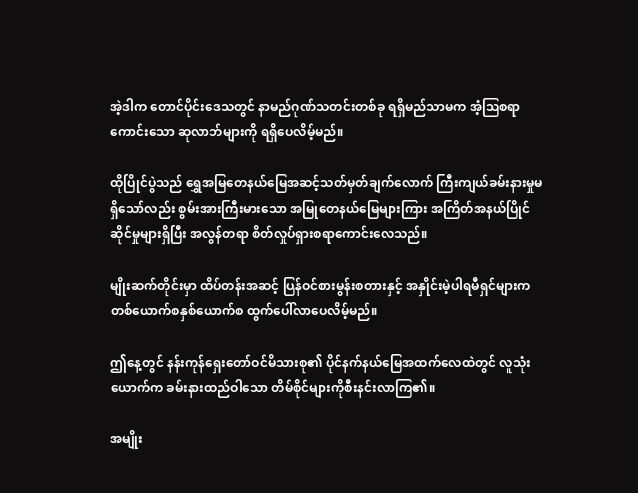အဲ့ဒါက တောင်ပိုင်းဒေသတွင် နာမည်ဂုဏ်သတင်းတစ်ခု ရရှိမည်သာမက အံ့ဩစရာကောင်းသော ဆုလာဘ်များကို ရရှိပေလိမ့်မည်။

ထိုပြိုင်ပွဲသည် ရွှေအမြတေနယ်မြေအဆင့်သတ်မှတ်ချက်လောက် ကြီးကျယ်ခမ်းနားမှုမရှိသော်လည်း စွမ်းအားကြီးမားသော အမြုတေနယ်မြေများကြား အကြိတ်အနယ်ပြိုင်ဆိုင်မှုများရှိပြီး အလွန်တရာ စိတ်လှုပ်ရှားစရာကောင်းလေသည်။

မျိုးဆက်တိုင်းမှာ ထိပ်တန်းအဆင့် ပြန်ဝင်စားမွန်းစတားနှင့် အနှိုင်းမဲ့ပါရမီရှင်များက တစ်ယောက်စနှစ်ယောက်စ ထွက်ပေါ်လာပေလိမ့်မည်။

ဤနေ့တွင် နန်းကုန်ရှေးတော်ဝင်မိသားစု၏ ပိုင်နက်နယ်မြေအထက်လေထဲတွင် လူသုံးယောက်က ခမ်းနားထည်ဝါသော တိမ်စိုင်များကိုစီးနင်းလာကြ၏။

အမျိုး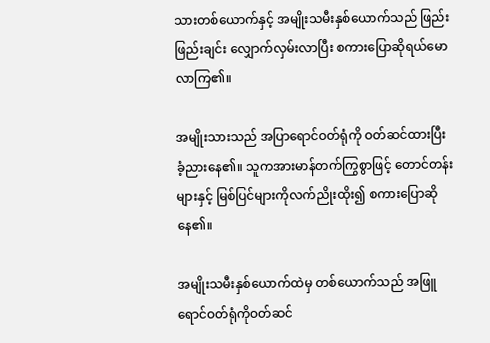သားတစ်ယောက်နှင့် အမျိုးသမီးနှစ်ယောက်သည် ဖြည်းဖြည်းချင်း လျှောက်လှမ်းလာပြီး စကားပြောဆိုရယ်မောလာကြ၏။

အမျိုးသားသည် အပြာရောင်ဝတ်ရုံကို ဝတ်ဆင်ထားပြီး ခံ့ညားနေ၏။ သူကအားမာန်တက်ကြွစွာဖြင့် တောင်တန်းများနှင့် မြစ်ပြင်များကိုလက်ညိုးထိုး၍ စကားပြောဆိုနေ၏။

အမျိုးသမီးနှစ်ယောက်ထဲမှ တစ်ယောက်သည် အဖြူရောင်ဝတ်ရုံကိုဝတ်ဆင်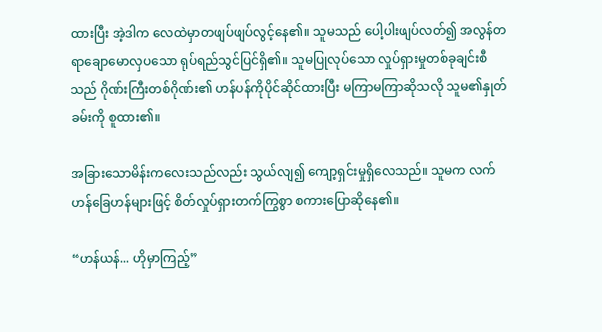ထားပြီး အဲ့ဒါက လေထဲမှာတဖျပ်ဖျပ်လွင့်နေ၏။ သူမသည် ပေါ့ပါးဖျပ်လတ်၍ အလွန်တရာချောမောလှပသော ရုပ်ရည်သွင်ပြင်ရှိ၏။ သူမပြုလုပ်သော လှုပ်ရှားမှုတစ်ခုချင်းစီသည် ဂိုဏ်းကြီးတစ်ဂိုဏ်း၏ ဟန်ပန်ကိုပိုင်ဆိုင်ထားပြီး မကြာမကြာဆိုသလို သူမ၏နှုတ်ခမ်းကို စူထား၏။

အခြားသောမိန်းကလေးသည်လည်း သွယ်လျ၍ ကျော့ရှင်းမှုရှိလေသည်။ သူမက လက်ဟန်ခြေဟန်များဖြင့် စိတ်လှုပ်ရှားတက်ကြွစွာ စကားပြောဆိုနေ၏။

“ဟန်ယန်... ဟိုမှာကြည့်”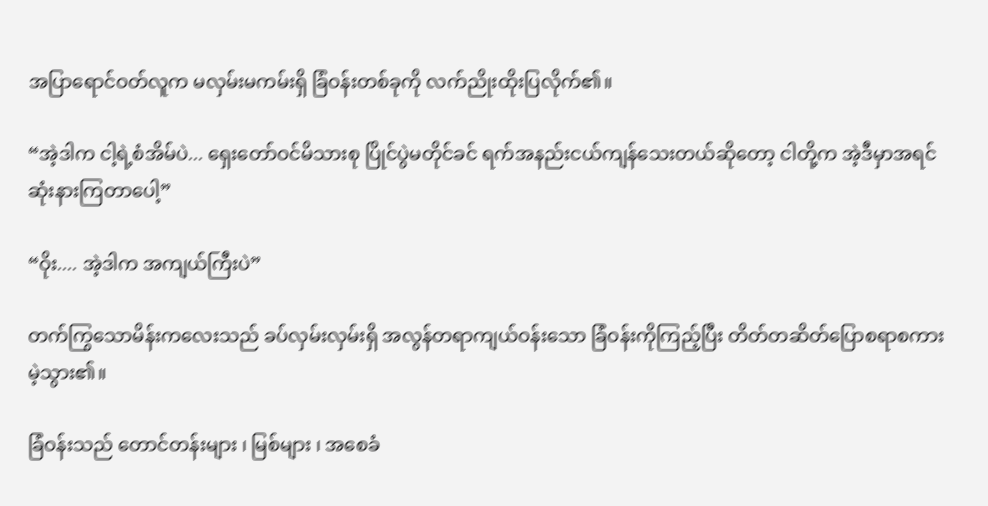အပြာရောင်ဝတ်လူက မလှမ်းမကမ်းရှိ ခြံဝန်းတစ်ခုကို လက်ညိုးထိုးပြလိုက်၏။

“အဲ့ဒါက ငါ့ရဲ့စံအိမ်ပဲ... ရှေးတော်ဝင်မိသားစု ပြိုင်ပွဲမတိုင်ခင် ရက်အနည်းငယ်ကျန်သေးတယ်ဆိုတော့ ငါတို့က အဲ့ဒီမှာအရင်ဆုံးနားကြတာပေါ့”

“ဝိုး.... အဲ့ဒါက အကျယ်ကြီးပဲ”

တက်ကြွသောမိန်းကလေးသည် ခပ်လှမ်းလှမ်းရှိ အလွန်တရာကျယ်ဝန်းသော ခြံဝန်းကိုကြည့်ပြီး တိတ်တဆိတ်ပြောစရာစကားမဲ့သွား၏။

ခြံဝန်းသည် တောင်တန်းများ ၊ မြစ်များ ၊ အစေခံ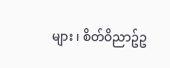များ ၊ စိတ်ဝိညာဥ်ဥ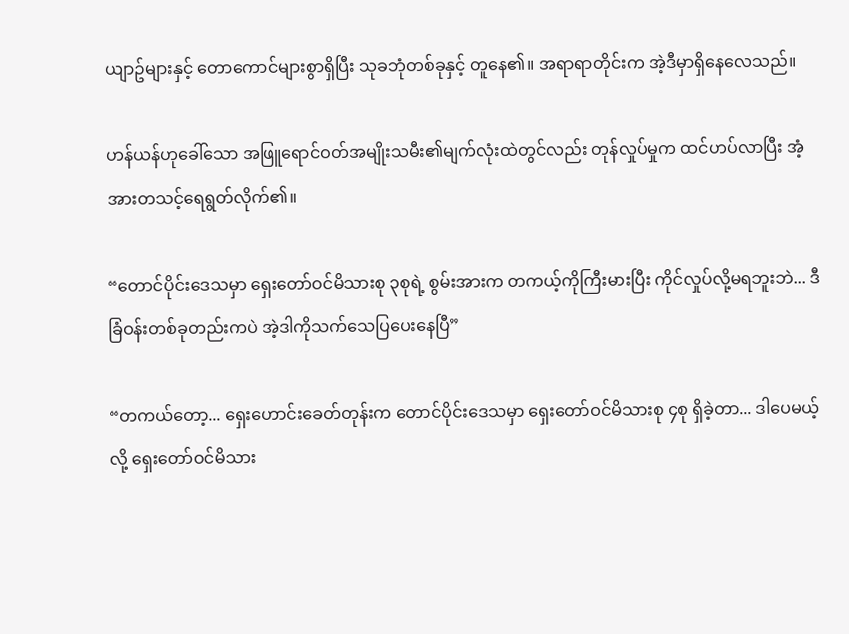ယျာဥ်များနှင့် တောကောင်များစွာရှိပြီး သုခဘုံတစ်ခုနှင့် တူနေ၏။ အရာရာတိုင်းက အဲ့ဒီမှာရှိနေလေသည်။

ဟန်ယန်ဟုခေါ်သော အဖြူရောင်ဝတ်အမျိုးသမီး၏မျက်လုံးထဲတွင်လည်း တုန်လှုပ်မှုက ထင်ဟပ်လာပြီး အံ့အားတသင့်ရေရွတ်လိုက်၏။

“တောင်ပိုင်းဒေသမှာ ရှေးတော်ဝင်မိသားစု ၃စုရဲ့ စွမ်းအားက တကယ့်ကိုကြီးမားပြီး ကိုင်လှုပ်လို့မရဘူးဘဲ... ဒီခြံဝန်းတစ်ခုတည်းကပဲ အဲ့ဒါကိုသက်သေပြပေးနေပြီ”

“တကယ်တော့... ရှေးဟောင်းခေတ်တုန်းက တောင်ပိုင်းဒေသမှာ ရှေးတော်ဝင်မိသားစု ၄စု ရှိခဲ့တာ... ဒါပေမယ့်လို့ ရှေးတော်ဝင်မိသား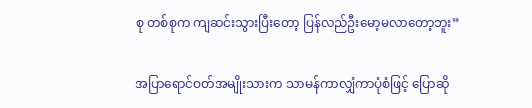စု တစ်စုက ကျဆင်းသွားပြီးတော့ ပြန်လည်ဦးမော့မလာတော့ဘူး”

အပြာရောင်ဝတ်အမျိုးသားက သာမန်ကာလျှံကာပုံစံဖြင့် ပြောဆို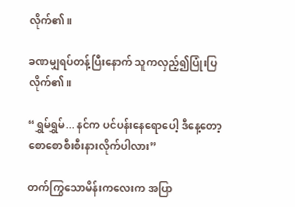လိုက်၏။

ခဏမျှရပ်တန့်ပြီးနောက် သူကလှည့်၍ပြုံးပြလိုက်၏။

“ရွှမ်ရွှမ်... နင်က ပင်ပန်းနေရောပေါ့ ဒီနေ့တော့စောစောစီးစီးနားလိုက်ပါလား”

တက်ကြွသောမိန်းကလေးက အပြာ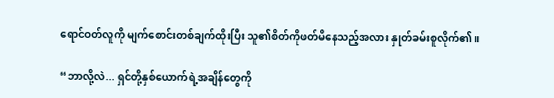ရောင်ဝတ်လူကို မျက်စောင်းတစ်ချက်ထိုးပြီး သူ၏စိတ်ကိုဖတ်မိနေသည့်အလား နှုတ်ခမ်းစူလိုက်၏။

“ဘာလို့လဲ... ရှင်တို့နှစ်ယောက်ရဲ့အချိန်တွေကို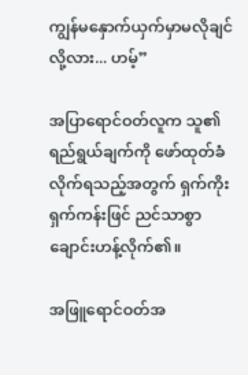ကျွန်မနှောက်ယှက်မှာမလိုချင်လို့လား... ဟမ့်”

အပြာရောင်ဝတ်လူက သူ၏ရည်ရွယ်ချက်ကို ဖော်ထုတ်ခံလိုက်ရသည့်အတွက် ရှက်ကိုးရှက်ကန်းဖြင် ညင်သာစွာ ချောင်းဟန့်လိုက်၏။

အဖြူရောင်ဝတ်အ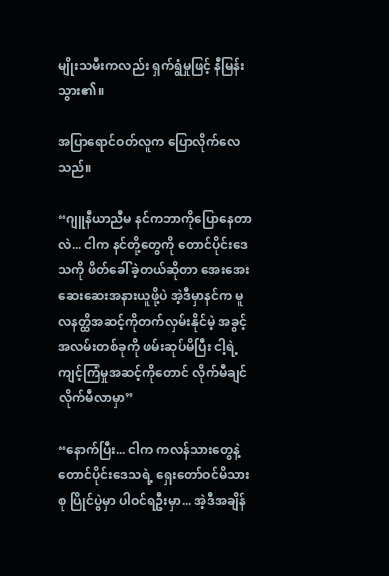မျိုးသမီးကလည်း ရှက်ရွံမှုဖြင့် နီမြန်းသွား၏။

အပြာရောင်ဝတ်လူက ပြောလိုက်လေသည်။

“ဂျူနီယာညီမ နင်ကဘာကိုပြောနေတာလဲ... ငါက နင်တို့တွေကို တောင်ပိုင်းဒေသကို ဖိတ်ခေါ်ခဲ့တယ်ဆိုတာ အေးအေးဆေးဆေးအနားယူဖို့ပဲ အဲ့ဒီမှာနင်က မူလနတ္ထိအဆင့်ကိုတက်လှမ်းနိုင်မဲ့ အခွင့်အလမ်းတစ်ခုကို ဖမ်းဆုပ်မိပြီး ငါ့ရဲ့ကျင့်ကြံမှုအဆင့်ကိုတောင် လိုက်မီချင်လိုက်မီလာမှာ”

“နောက်ပြီး... ငါက ကလန်သားတွေနဲ့ တောင်ပိုင်းဒေသရဲ့ ရှေးတော်ဝင်မိသားစု ပြိုင်ပွဲမှာ ပါဝင်ရဦးမှာ... အဲ့ဒီအချိန်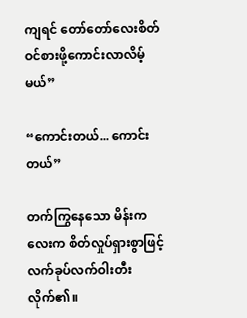ကျရင် တော်တော်လေးစိတ်ဝင်စားဖို့ကောင်းလာလိမ့်မယ်”

“ကောင်းတယ်... ကောင်းတယ်”

တက်ကြွနေသော မိန်းကလေးက စိတ်လှုပ်ရှားစွာဖြင့် လက်ခုပ်လက်ဝါးတီးလိုက်၏။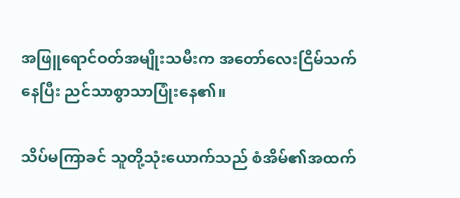အဖြူရောင်ဝတ်အမျိုးသမီးက အတော်လေးငြိမ်သက်နေပြီး ညင်သာစွာသာပြုံးနေ၏။

သိပ်မကြာခင် သူတို့သုံးယောက်သည် စံအိမ်၏အထက်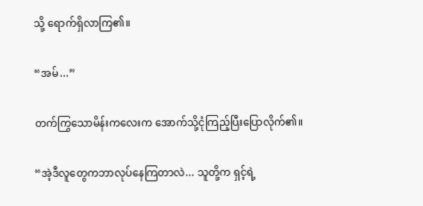သို့ ရောက်ရှိလာကြ၏။

“အမ်...”

တက်ကြွသောမိန်းကလေးက အောက်သို့ငုံကြည့်ပြီးပြောလိုက်၏။

“အဲ့ဒီလူတွေကဘာလုပ်နေကြတာလဲ... သူတို့က ရှင့်ရဲ့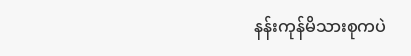နန်းကုန်မိသားစုကပဲ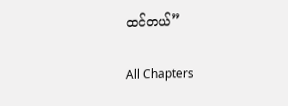ထင်တယ်”

All Chapters